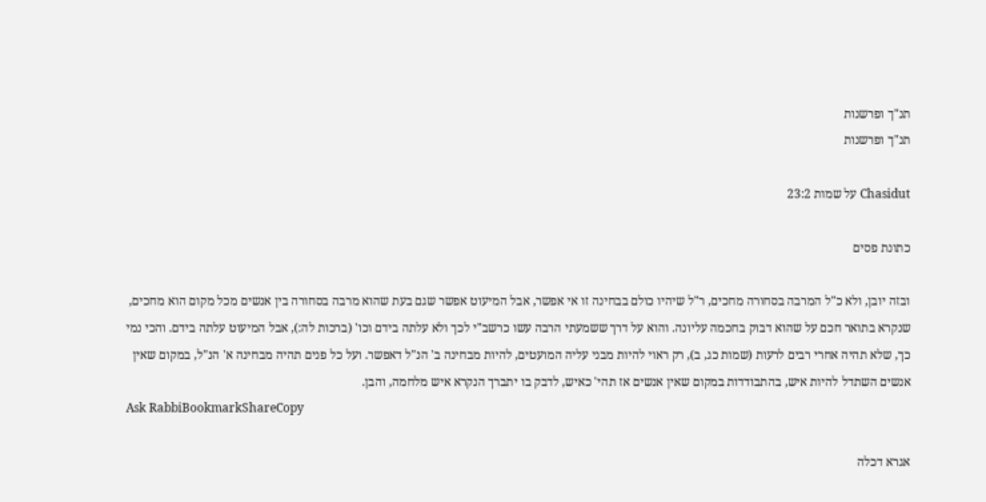תנ"ך ופרשנות
תנ"ך ופרשנות

Chasidut על שמות 23:2

כתונת פסים

ובזה יובן, ולא כ"ל המרבה בסחורה מחכים, ר"ל שיהיו כולם בבחינה זו אי אפשר, אבל המיעוט אפשר שגם בעת שהוא מרבה בסחורה בין אנשים מכל מקום הוא מחכים, שנקרא בתואר חכם על שהוא דבוק בחכמה עליונה. והוא על דרך ששמעתי הרבה עשו כרשב"י לכך ולא עלתה בידם וכו' (ברכות לה:), אבל המיעוט עלתה בידם. והכי נמי כך, שלא תהיה אחרי רבים לרעות (שמות כג, ב), רק ראוי להיות מבני עליה המועטים, להיות מבחינה ב' הנ"ל דאפשר. ועל כל פנים תהיה מבחינה א' הנ"ל, במקום שאין אנשים השתדל להיות איש, בהתבודדות במקום שאין אנשים אז תהי' כאיש, לדבק בו יתברך הנקרא איש מלחמה, והבן.
Ask RabbiBookmarkShareCopy

אגרא דכלה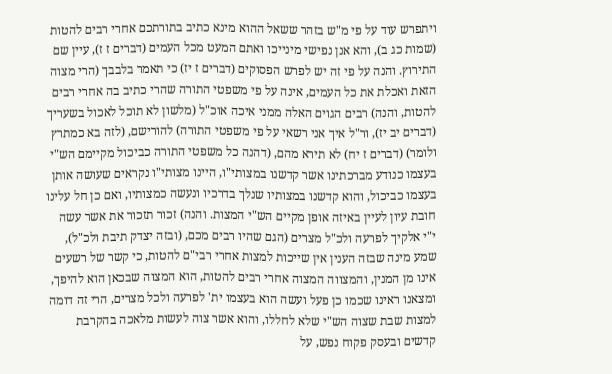ויתפרש עוד על פי מ"ש בזהר ששאל ההוא מינא כתיב בתורתכם אחרי רבים להטות (שמות כג ב), והא אנן נפישי מינייכו ואתם המעט מכל העמים (דברים ז ז), עיין שם התירוץ. והנה על פי זה יש לפרש הפסוקים (דברים ז יז) כי תאמר בלבבך (הרי מצוה הזאת ואכלת את כל העמים, אינה על פי משפטי התורה שהרי כתיב בה אחרי רבים להטות, והנה) רבים הגוים האלה ממני איכה אוכ"ל (מלשון לא תוכל לאכול בשעריך (דברים יב יז), ור"ל איך אני רשאי על פי משפטי התורה) להורישם, (לזה בא כמתרץ ולומר) (דברים ז יח) לא תירא מהם, (דהנה כל משפטי התורה כביכול מקיימם הש"י בעצמו כנודע מברכתינו אשר קדשנו במצותי"ו, היינו מצותי"ו נקראים שעושה אותן בעצמו כביכול, והוא קדשנו במצותיו שנלך בדרכיו ונעשה כמצותיו, ואם כן חל עלינו חובת עיון לעיין באיזה אופן מקיים הש"י המצות. והנה) זכור תזכור את אשר עשה י"י אלקיך לפרעה ולכ"ל מצרים (הגם שהיו רבים מכם, (ובזה יצדק תיבת ולכ"ל), שמע מינה שבזה הענין אין שייכות למצות אחרי רבי"ם להטות, כי קשר של רשעים אינו מן המנין, והמצווה המצוה אחרי רבים להטות, הוא המצוה שבכאן הוא להיפך, ומצאנו ראינו שכמו כן פעל ועשה הוא בעצמו ית' לפרעה ולכל מצרים, הרי זה דומה למצות שבת שצוה הש"י שלא לחללו, והוא אשר צוה לעשות מלאכה בהקרבת קדשים ובעסק פקוח נפש, על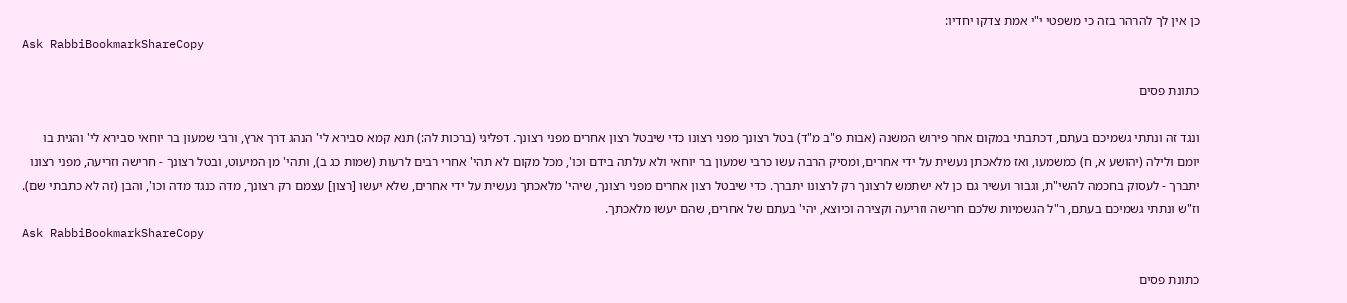כן אין לך להרהר בזה כי משפטי י"י אמת צדקו יחדיו:
Ask RabbiBookmarkShareCopy

כתונת פסים

ונגד זה ונתתי גשמיכם בעתם, דכתבתי במקום אחר פירוש המשנה (אבות פ"ב מ"ד) בטל רצונך מפני רצונו כדי שיבטל רצון אחרים מפני רצונך. דפליגי (ברכות לה:) תנא קמא סבירא לי' הנהג דרך ארץ, ורבי שמעון בר יוחאי סבירא לי' והגית בו יומם ולילה (יהושע א, ח) כמשמעו, ואז מלאכתן נעשית על ידי אחרים, ומסיק הרבה עשו כרבי שמעון בר יוחאי ולא עלתה בידם וכו', מכל מקום לא תהי' אחרי רבים לרעות (שמות כג ב), ותהי' מן המיעוט, ובטל רצונך - חרישה וזריעה, מפני רצונו יתברך - לעסוק בחכמה להשי"ת, וגבור ועשיר גם כן לא ישתמש לרצונך רק לרצונו יתברך. כדי שיבטל רצון אחרים מפני רצונך, שיהי' מלאכתך נעשית על ידי אחרים, שלא יעשו [רצון] עצמם רק רצונך, מדה כנגד מדה וכו', והבן (זה לא כתבתי שם). וז"ש ונתתי גשמיכם בעתם, ר"ל הגשמיות שלכם חרישה וזריעה וקצירה וכיוצא, יהי' בעתם של אחרים, שהם יעשו מלאכתך.
Ask RabbiBookmarkShareCopy

כתונת פסים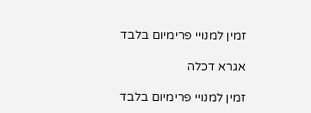זמין למנויי פרימיום בלבד

אגרא דכלה

זמין למנויי פרימיום בלבד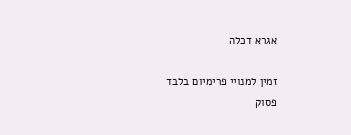אגרא דכלה

זמין למנויי פרימיום בלבד
פסוק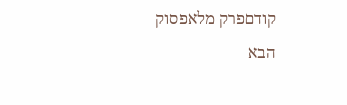קודםפרק מלאפסוק הבא